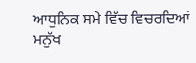ਆਧੁਨਿਕ ਸਮੇ ਵਿੱਚ ਵਿਚਰਦਿਆਂ ਮਨੁੱਖ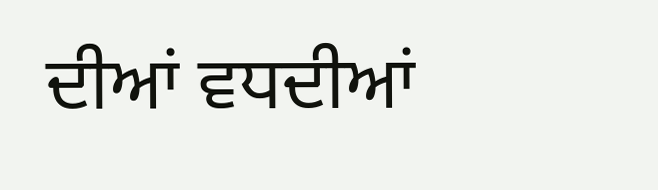ਦੀਆਂ ਵਧਦੀਆਂ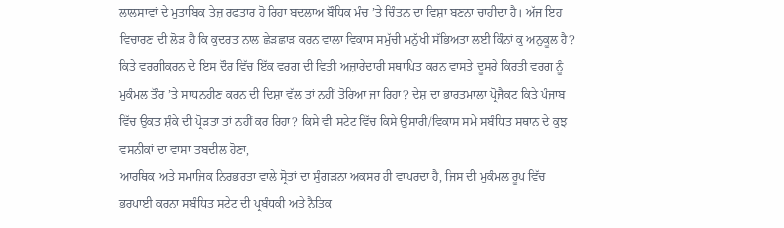ਲਾਲਸਾਵਾਂ ਦੇ ਮੁਤਾਬਿਕ ਤੇਜ਼ ਰਫਤਾਰ ਹੋ ਰਿਹਾ ਬਦਲਾਅ ਬੌਧਿਕ ਮੰਚ ’ਤੇ ਚਿੰਤਨ ਦਾ ਵਿਸ਼ਾ ਬਣਨਾ ਚਾਹੀਦਾ ਹੈ। ਅੱਜ ਇਹ ਵਿਚਾਰਣ ਦੀ ਲੋੜ ਹੈ ਕਿ ਕੁਦਰਤ ਨਾਲ ਛੇੜਛਾੜ ਕਰਨ ਵਾਲਾ ਵਿਕਾਸ ਸਮੁੱਚੀ ਮਨੁੱਖੀ ਸੱਭਿਅਤਾ ਲਈ ਕਿੰਨਾਂ ਕੁ ਅਨੁਕੂਲ ਹੈ? ਕਿਤੇ ਵਰਗੀਕਰਨ ਦੇ ਇਸ ਦੌਰ ਵਿੱਚ ਇੱਕ ਵਰਗ ਦੀ ਵਿਤੀ ਅਜ਼ਾਰੇਦਾਰੀ ਸਥਾਪਿਤ ਕਰਨ ਵਾਸਤੇ ਦੂਸਰੇ ਕਿਰਤੀ ਵਰਗ ਨੂੰ ਮੁਕੰਮਲ ਤੌਰ ’ਤੇ ਸਾਧਨਹੀਣ ਕਰਨ ਦੀ ਦਿਸ਼ਾ ਵੱਲ ਤਾਂ ਨਹੀਂ ਤੋਰਿਆ ਜਾ ਰਿਹਾ? ਦੇਸ਼ ਦਾ ਭਾਰਤਮਾਲਾ ਪ੍ਰੋਜੈਕਟ ਕਿਤੇ ਪੰਜਾਬ ਵਿੱਚ ਉਕਤ ਸ਼ੰਕੇ ਦੀ ਪ੍ਰੋੜਤਾ ਤਾਂ ਨਹੀਂ ਕਰ ਰਿਹਾ? ਕਿਸੇ ਵੀ ਸਟੇਟ ਵਿੱਚ ਕਿਸੇ ਉਸਾਰੀ/ਵਿਕਾਸ ਸਮੇ ਸਬੰਧਿਤ ਸਥਾਨ ਦੇ ਕੁਝ ਵਸਨੀਕਾਂ ਦਾ ਵਾਸਾ ਤਬਦੀਲ ਹੋਣਾ,
ਆਰਥਿਕ ਅਤੇ ਸਮਾਜਿਕ ਨਿਰਭਰਤਾ ਵਾਲੇ ਸ੍ਰੋਤਾਂ ਦਾ ਸੁੰਗੜਨਾ ਅਕਸਰ ਹੀ ਵਾਪਰਦਾ ਹੈ, ਜਿਸ ਦੀ ਮੁਕੰਮਲ ਰੂਪ ਵਿੱਚ ਭਰਪਾਈ ਕਰਨਾ ਸਬੰਧਿਤ ਸਟੇਟ ਦੀ ਪ੍ਰਬੰਧਕੀ ਅਤੇ ਨੈਤਿਕ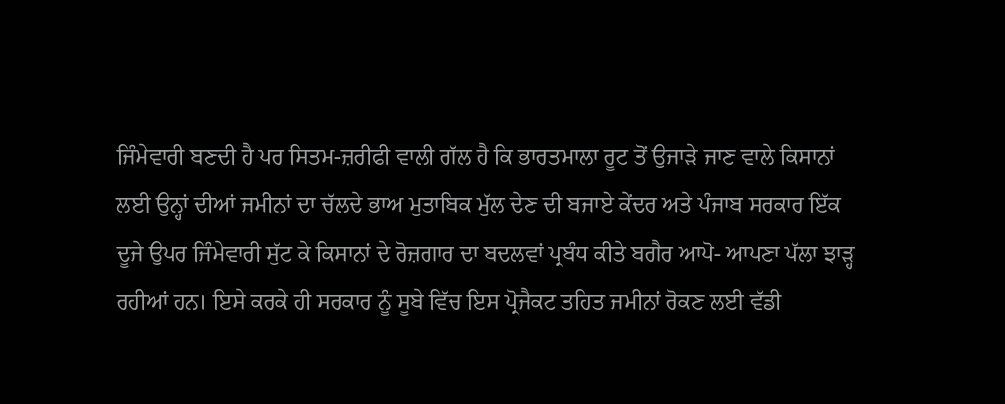ਜਿੰਮੇਵਾਰੀ ਬਣਦੀ ਹੈ ਪਰ ਸਿਤਮ-ਜ਼ਰੀਫੀ ਵਾਲੀ ਗੱਲ ਹੈ ਕਿ ਭਾਰਤਮਾਲਾ ਰੂਟ ਤੋਂ ਉਜਾੜੇ ਜਾਣ ਵਾਲੇ ਕਿਸਾਨਾਂ ਲਈ ਉਨ੍ਹਾਂ ਦੀਆਂ ਜਮੀਨਾਂ ਦਾ ਚੱਲਦੇ ਭਾਅ ਮੁਤਾਬਿਕ ਮੁੱਲ ਦੇਣ ਦੀ ਬਜਾਏ ਕੇਂਦਰ ਅਤੇ ਪੰਜਾਬ ਸਰਕਾਰ ਇੱਕ ਦੂਜੇ ਉਪਰ ਜਿੰਮੇਵਾਰੀ ਸੁੱਟ ਕੇ ਕਿਸਾਨਾਂ ਦੇ ਰੋਜ਼ਗਾਰ ਦਾ ਬਦਲਵਾਂ ਪ੍ਰਬੰਧ ਕੀਤੇ ਬਗੈਰ ਆਪੋ- ਆਪਣਾ ਪੱਲਾ ਝਾੜ੍ਹ ਰਹੀਆਂ ਹਨ। ਇਸੇ ਕਰਕੇ ਹੀ ਸਰਕਾਰ ਨੂੰ ਸੂਬੇ ਵਿੱਚ ਇਸ ਪ੍ਰੋਜੈਕਟ ਤਹਿਤ ਜਮੀਨਾਂ ਰੋਕਣ ਲਈ ਵੱਡੀ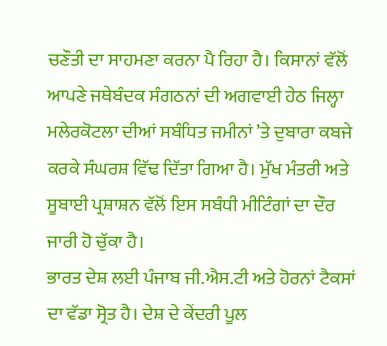ਚਣੌਤੀ ਦਾ ਸਾਹਮਣਾ ਕਰਨਾ ਪੈ ਰਿਹਾ ਹੈ। ਕਿਸਾਨਾਂ ਵੱਲੋਂ ਆਪਣੇ ਜਥੇਬੰਦਕ ਸੰਗਠਨਾਂ ਦੀ ਅਗਵਾਈ ਹੇਠ ਜਿਲ੍ਹਾ ਮਲੇਰਕੋਟਲਾ ਦੀਆਂ ਸਬੰਧਿਤ ਜਮੀਨਾਂ ’ਤੇ ਦੁਬਾਰਾ ਕਬਜੇ ਕਰਕੇ ਸੰਘਰਸ਼ ਵਿੱਢ ਦਿੱਤਾ ਗਿਆ ਹੈ। ਮੁੱਖ ਮੰਤਰੀ ਅਤੇ ਸੂਬਾਈ ਪ੍ਰਸ਼ਾਸ਼ਨ ਵੱਲੋਂ ਇਸ ਸਬੰਧੀ ਮੀਟਿੰਗਾਂ ਦਾ ਦੌਰ ਜਾਰੀ ਹੋ ਚੁੱਕਾ ਹੈ।
ਭਾਰਤ ਦੇਸ਼ ਲਈ ਪੰਜਾਬ ਜੀ.ਐਸ.ਟੀ ਅਤੇ ਹੋਰਨਾਂ ਟੈਕਸਾਂ ਦਾ ਵੱਡਾ ਸ੍ਰੋਤ ਹੈ। ਦੇਸ਼ ਦੇ ਕੇਂਦਰੀ ਪੂਲ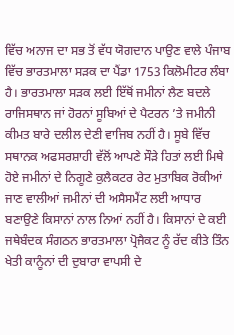ਵਿੱਚ ਅਨਾਜ ਦਾ ਸਭ ਤੋਂ ਵੱਧ ਯੋਗਦਾਨ ਪਾਉਣ ਵਾਲੇ ਪੰਜਾਬ ਵਿੱਚ ਭਾਰਤਮਾਲਾ ਸੜਕ ਦਾ ਪੈਂਡਾ 1753 ਕਿਲੋਮੀਟਰ ਲੰਬਾ ਹੈ। ਭਾਰਤਮਾਲਾ ਸੜਕ ਲਈ ਇੱਥੋਂ ਜਮੀਨਾਂ ਲੈਣ ਬਦਲੇ ਰਾਜਿਸਥਾਨ ਜਾਂ ਹੋਰਨਾਂ ਸੂਬਿਆਂ ਦੇ ਪੈਟਰਨ ’ਤੇ ਜਮੀਨੀ ਕੀਮਤ ਬਾਰੇ ਦਲੀਲ ਦੇਣੀ ਵਾਜਿਬ ਨਹੀਂ ਹੈ। ਸੂਬੇ ਵਿੱਚ ਸਥਾਨਕ ਅਫਸਰਸ਼ਾਹੀ ਵੱਲੋਂ ਆਪਣੇ ਸੌੜੇ ਹਿਤਾਂ ਲਈ ਮਿਥੇ ਹੋਏ ਜਮੀਨਾਂ ਦੇ ਨਿਗੂਣੇ ਕੁਲੈਕਟਰ ਰੇਟ ਮੁਤਾਬਿਕ ਰੋਕੀਆਂ ਜਾਣ ਵਾਲੀਆਂ ਜਮੀਨਾਂ ਦੀ ਅਸੈਸਮੈਂਟ ਲਈ ਆਧਾਰ ਬਣਾਉਣੇ ਕਿਸਾਨਾਂ ਨਾਲ ਨਿਆਂ ਨਹੀਂ ਹੈ। ਕਿਸਾਨਾਂ ਦੇ ਕਈ ਜਥੇਬੰਦਕ ਸੰਗਠਨ ਭਾਰਤਮਾਲਾ ਪ੍ਰੋਜੈਕਟ ਨੂੰ ਰੱਦ ਕੀਤੇ ਤਿੰਨ ਖੇਤੀ ਕਾਨੂੰਨਾਂ ਦੀ ਦੁਬਾਰਾ ਵਾਪਸੀ ਦੇ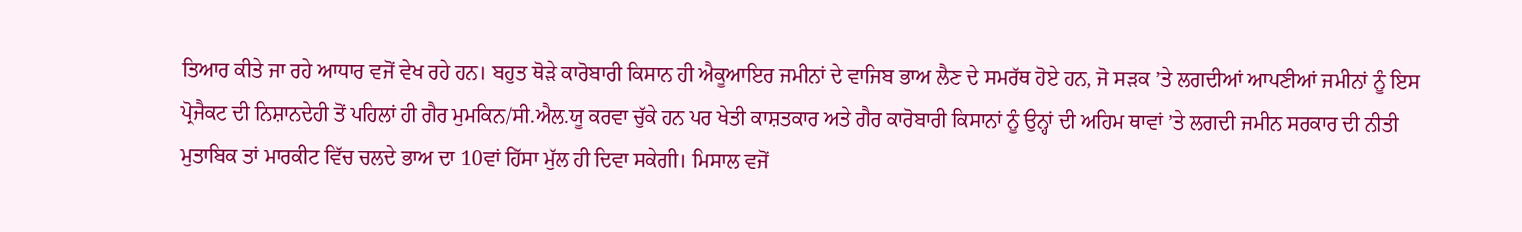ਤਿਆਰ ਕੀਤੇ ਜਾ ਰਹੇ ਆਧਾਰ ਵਜੋਂ ਵੇਖ ਰਹੇ ਹਨ। ਬਹੁਤ ਥੋੜੇ ਕਾਰੋਬਾਰੀ ਕਿਸਾਨ ਹੀ ਐਕੂਆਇਰ ਜਮੀਨਾਂ ਦੇ ਵਾਜਿਬ ਭਾਅ ਲੈਣ ਦੇ ਸਮਰੱਥ ਹੋਏ ਹਨ, ਜੋ ਸੜਕ ’ਤੇ ਲਗਦੀਆਂ ਆਪਣੀਆਂ ਜਮੀਨਾਂ ਨੂੰ ਇਸ ਪ੍ਰੋਜੈਕਟ ਦੀ ਨਿਸ਼ਾਨਦੇਹੀ ਤੋਂ ਪਹਿਲਾਂ ਹੀ ਗੈਰ ਮੁਮਕਿਨ/ਸੀ.ਐਲ.ਯੂ ਕਰਵਾ ਚੁੱਕੇ ਹਨ ਪਰ ਖੇਤੀ ਕਾਸ਼ਤਕਾਰ ਅਤੇ ਗੈਰ ਕਾਰੋਬਾਰੀ ਕਿਸਾਨਾਂ ਨੂੰ ਉਨ੍ਹਾਂ ਦੀ ਅਹਿਮ ਥਾਵਾਂ ’ਤੇ ਲਗਦੀ ਜਮੀਨ ਸਰਕਾਰ ਦੀ ਨੀਤੀ ਮੁਤਾਬਿਕ ਤਾਂ ਮਾਰਕੀਟ ਵਿੱਚ ਚਲਦੇ ਭਾਅ ਦਾ 10ਵਾਂ ਹਿੱਸਾ ਮੁੱਲ ਹੀ ਦਿਵਾ ਸਕੇਗੀ। ਮਿਸਾਲ ਵਜੋਂ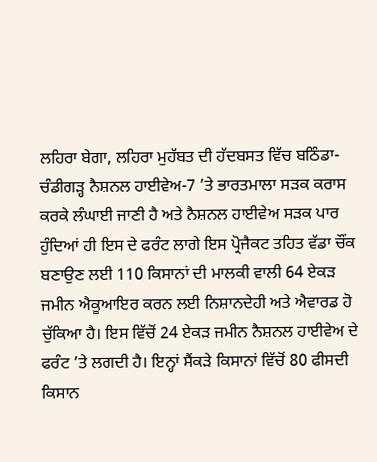ਲਹਿਰਾ ਬੇਗਾ, ਲਹਿਰਾ ਮੁਹੱਬਤ ਦੀ ਹੱਦਬਸਤ ਵਿੱਚ ਬਠਿੰਡਾ-ਚੰਡੀਗੜ੍ਹ ਨੈਸ਼ਨਲ ਹਾਈਵੇਅ-7 ’ਤੇ ਭਾਰਤਮਾਲਾ ਸੜਕ ਕਰਾਸ ਕਰਕੇ ਲੰਘਾਈ ਜਾਣੀ ਹੈ ਅਤੇ ਨੈਸ਼ਨਲ ਹਾਈਵੇਅ ਸੜਕ ਪਾਰ ਹੁੰਦਿਆਂ ਹੀ ਇਸ ਦੇ ਫਰੰਟ ਲਾਗੇ ਇਸ ਪ੍ਰੋਜੈਕਟ ਤਹਿਤ ਵੱਡਾ ਚੌਂਕ ਬਣਾਉਣ ਲਈ 110 ਕਿਸਾਨਾਂ ਦੀ ਮਾਲਕੀ ਵਾਲੀ 64 ਏਕੜ ਜਮੀਨ ਐਕੂਆਇਰ ਕਰਨ ਲਈ ਨਿਸ਼ਾਨਦੇਹੀ ਅਤੇ ਐਵਾਰਡ ਹੋ ਚੁੱਕਿਆ ਹੈ। ਇਸ ਵਿੱਚੋਂ 24 ਏਕੜ ਜਮੀਨ ਨੈਸ਼ਨਲ ਹਾਈਵੇਅ ਦੇ ਫਰੰਟ ’ਤੇ ਲਗਦੀ ਹੈ। ਇਨ੍ਹਾਂ ਸੈਂਕੜੇ ਕਿਸਾਨਾਂ ਵਿੱਚੋਂ 80 ਫੀਸਦੀ ਕਿਸਾਨ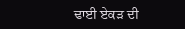ਢਾਈ ਏਕੜ ਦੀ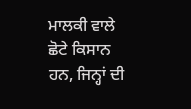ਮਾਲਕੀ ਵਾਲੇ ਛੋਟੇ ਕਿਸਾਨ ਹਨ, ਜਿਨ੍ਹਾਂ ਦੀ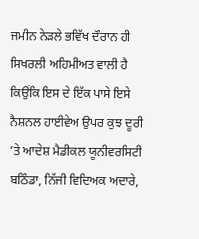ਜਮੀਨ ਨੇੜਲੇ ਭਵਿੱਖ ਦੌਰਾਨ ਹੀ ਸਿਖਰਲੀ ਅਹਿਮੀਅਤ ਵਾਲੀ ਹੈ ਕਿਉਂਕਿ ਇਸ ਦੇ ਇੱਕ ਪਾਸੇ ਇਸੇ ਨੈਸ਼ਨਲ ਹਾਈਵੇਅ ਉਪਰ ਕੁਝ ਦੂਰੀ ’ਤੇ ਆਦੇਸ਼ ਮੈਡੀਕਲ ਯੂਨੀਵਰਸਿਟੀ ਬਠਿੰਡਾ, ਨਿੱਜੀ ਵਿਦਿਅਕ ਅਦਾਰੇ,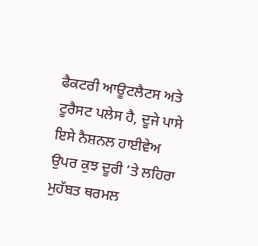ਫੈਕਟਰੀ ਆਊਟਲੈਟਸ ਅਤੇ ਟੂਰੈਸਟ ਪਲੇਸ ਹੈ, ਦੂਜੇ ਪਾਸੇ ਇਸੇ ਨੈਸ਼ਨਲ ਹਾਈਵੇਅ ਉਪਰ ਕੁਝ ਦੂਰੀ ’ਤੇ ਲਹਿਰਾ ਮੁਹੱਬਤ ਥਰਮਲ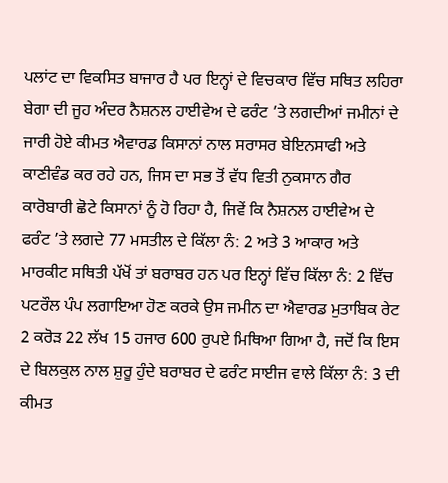ਪਲਾਂਟ ਦਾ ਵਿਕਸਿਤ ਬਾਜਾਰ ਹੈ ਪਰ ਇਨ੍ਹਾਂ ਦੇ ਵਿਚਕਾਰ ਵਿੱਚ ਸਥਿਤ ਲਹਿਰਾ ਬੇਗਾ ਦੀ ਜੂਹ ਅੰਦਰ ਨੈਸ਼ਨਲ ਹਾਈਵੇਅ ਦੇ ਫਰੰਟ ’ਤੇ ਲਗਦੀਆਂ ਜਮੀਨਾਂ ਦੇ ਜਾਰੀ ਹੋਏ ਕੀਮਤ ਐਵਾਰਡ ਕਿਸਾਨਾਂ ਨਾਲ ਸਰਾਸਰ ਬੇਇਨਸਾਫੀ ਅਤੇ ਕਾਣੀਵੰਡ ਕਰ ਰਹੇ ਹਨ, ਜਿਸ ਦਾ ਸਭ ਤੋਂ ਵੱਧ ਵਿਤੀ ਨੁਕਸਾਨ ਗੈਰ ਕਾਰੋਬਾਰੀ ਛੋਟੇ ਕਿਸਾਨਾਂ ਨੂੰ ਹੋ ਰਿਹਾ ਹੈ, ਜਿਵੇਂ ਕਿ ਨੈਸ਼ਨਲ ਹਾਈਵੇਅ ਦੇ ਫਰੰਟ ’ਤੇ ਲਗਦੇ 77 ਮਸਤੀਲ ਦੇ ਕਿੱਲਾ ਨੰ: 2 ਅਤੇ 3 ਆਕਾਰ ਅਤੇ ਮਾਰਕੀਟ ਸਥਿਤੀ ਪੱਖੋਂ ਤਾਂ ਬਰਾਬਰ ਹਨ ਪਰ ਇਨ੍ਹਾਂ ਵਿੱਚ ਕਿੱਲਾ ਨੰ: 2 ਵਿੱਚ ਪਟਰੌਲ ਪੰਪ ਲਗਾਇਆ ਹੋਣ ਕਰਕੇ ਉਸ ਜਮੀਨ ਦਾ ਐਵਾਰਡ ਮੁਤਾਬਿਕ ਰੇਟ 2 ਕਰੋੜ 22 ਲੱਖ 15 ਹਜਾਰ 600 ਰੁਪਏ ਮਿਥਿਆ ਗਿਆ ਹੈ, ਜਦੋਂ ਕਿ ਇਸ ਦੇ ਬਿਲਕੁਲ ਨਾਲ ਸ਼ੁਰੂ ਹੁੰਦੇ ਬਰਾਬਰ ਦੇ ਫਰੰਟ ਸਾਈਜ ਵਾਲੇ ਕਿੱਲਾ ਨੰ: 3 ਦੀ ਕੀਮਤ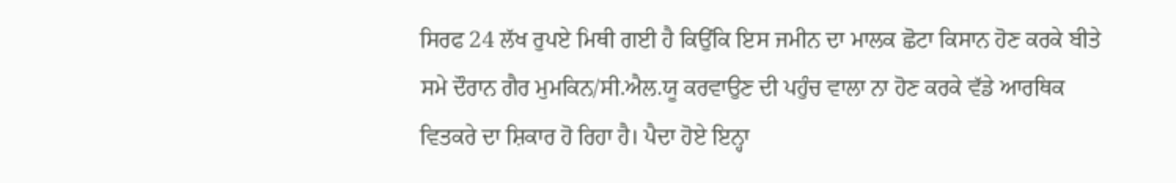ਸਿਰਫ 24 ਲੱਖ ਰੁਪਏ ਮਿਥੀ ਗਈ ਹੈ ਕਿਉਂਕਿ ਇਸ ਜਮੀਨ ਦਾ ਮਾਲਕ ਛੋਟਾ ਕਿਸਾਨ ਹੋਣ ਕਰਕੇ ਬੀਤੇ ਸਮੇ ਦੌਰਾਨ ਗੈਰ ਮੁਮਕਿਨ/ਸੀ.ਐਲ.ਯੂ ਕਰਵਾਉਣ ਦੀ ਪਹੁੰਚ ਵਾਲਾ ਨਾ ਹੋਣ ਕਰਕੇ ਵੱਡੇ ਆਰਥਿਕ ਵਿਤਕਰੇ ਦਾ ਸ਼ਿਕਾਰ ਹੋ ਰਿਹਾ ਹੈ। ਪੈਦਾ ਹੋਏ ਇਨ੍ਹਾ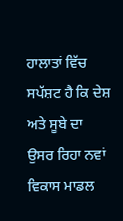ਹਾਲਾਤਾਂ ਵਿੱਚ ਸਪੱਸ਼ਟ ਹੈ ਕਿ ਦੇਸ਼ ਅਤੇ ਸੂਬੇ ਦਾ ਉਸਰ ਰਿਹਾ ਨਵਾਂ ਵਿਕਾਸ ਮਾਡਲ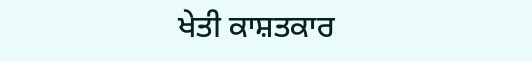ਖੇਤੀ ਕਾਸ਼ਤਕਾਰ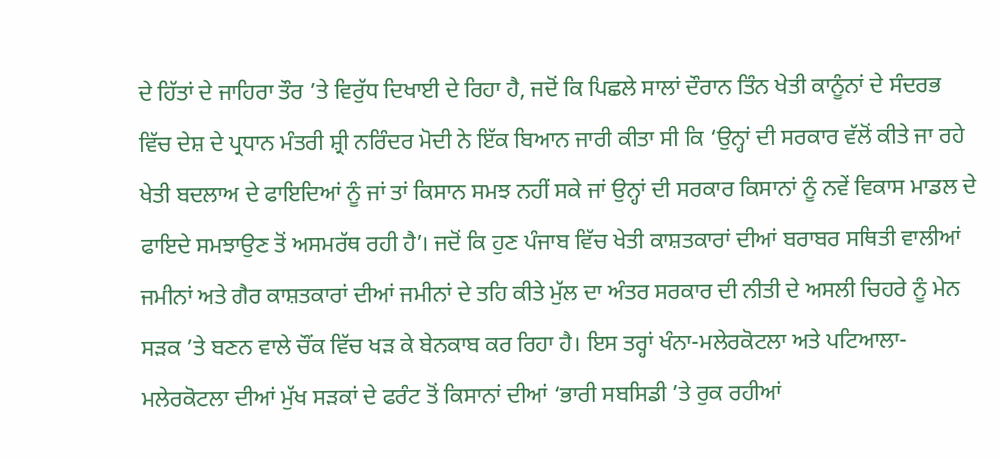ਦੇ ਹਿੱਤਾਂ ਦੇ ਜਾਹਿਰਾ ਤੌਰ ’ਤੇ ਵਿਰੁੱਧ ਦਿਖਾਈ ਦੇ ਰਿਹਾ ਹੈ, ਜਦੋਂ ਕਿ ਪਿਛਲੇ ਸਾਲਾਂ ਦੌਰਾਨ ਤਿੰਨ ਖੇਤੀ ਕਾਨੂੰਨਾਂ ਦੇ ਸੰਦਰਭ ਵਿੱਚ ਦੇਸ਼ ਦੇ ਪ੍ਰਧਾਨ ਮੰਤਰੀ ਸ਼੍ਰੀ ਨਰਿੰਦਰ ਮੋਦੀ ਨੇ ਇੱਕ ਬਿਆਨ ਜਾਰੀ ਕੀਤਾ ਸੀ ਕਿ ‘ਉਨ੍ਹਾਂ ਦੀ ਸਰਕਾਰ ਵੱਲੋਂ ਕੀਤੇ ਜਾ ਰਹੇ ਖੇਤੀ ਬਦਲਾਅ ਦੇ ਫਾਇਦਿਆਂ ਨੂੰ ਜਾਂ ਤਾਂ ਕਿਸਾਨ ਸਮਝ ਨਹੀਂ ਸਕੇ ਜਾਂ ਉਨ੍ਹਾਂ ਦੀ ਸਰਕਾਰ ਕਿਸਾਨਾਂ ਨੂੰ ਨਵੇਂ ਵਿਕਾਸ ਮਾਡਲ ਦੇ ਫਾਇਦੇ ਸਮਝਾਉਣ ਤੋਂ ਅਸਮਰੱਥ ਰਹੀ ਹੈ’। ਜਦੋਂ ਕਿ ਹੁਣ ਪੰਜਾਬ ਵਿੱਚ ਖੇਤੀ ਕਾਸ਼ਤਕਾਰਾਂ ਦੀਆਂ ਬਰਾਬਰ ਸਥਿਤੀ ਵਾਲੀਆਂ ਜਮੀਨਾਂ ਅਤੇ ਗੈਰ ਕਾਸ਼ਤਕਾਰਾਂ ਦੀਆਂ ਜਮੀਨਾਂ ਦੇ ਤਹਿ ਕੀਤੇ ਮੁੱਲ ਦਾ ਅੰਤਰ ਸਰਕਾਰ ਦੀ ਨੀਤੀ ਦੇ ਅਸਲੀ ਚਿਹਰੇ ਨੂੰ ਮੇਨ ਸੜਕ ’ਤੇ ਬਣਨ ਵਾਲੇ ਚੌਂਕ ਵਿੱਚ ਖੜ ਕੇ ਬੇਨਕਾਬ ਕਰ ਰਿਹਾ ਹੈ। ਇਸ ਤਰ੍ਹਾਂ ਖੰਨਾ-ਮਲੇਰਕੋਟਲਾ ਅਤੇ ਪਟਿਆਲਾ- ਮਲੇਰਕੋਟਲਾ ਦੀਆਂ ਮੁੱਖ ਸੜਕਾਂ ਦੇ ਫਰੰਟ ਤੋਂ ਕਿਸਾਨਾਂ ਦੀਆਂ ‘ਭਾਰੀ ਸਬਸਿਡੀ ’ਤੇ ਰੁਕ ਰਹੀਆਂ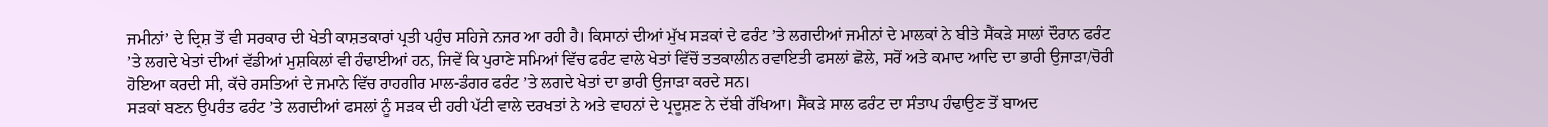ਜਮੀਨਾਂ’ ਦੇ ਦ੍ਰਿਸ਼ ਤੋਂ ਵੀ ਸਰਕਾਰ ਦੀ ਖੇਤੀ ਕਾਸ਼ਤਕਾਰਾਂ ਪ੍ਰਤੀ ਪਹੁੰਚ ਸਹਿਜੇ ਨਜਰ ਆ ਰਹੀ ਹੈ। ਕਿਸਾਨਾਂ ਦੀਆਂ ਮੁੱਖ ਸੜਕਾਂ ਦੇ ਫਰੰਟ ’ਤੇ ਲਗਦੀਆਂ ਜਮੀਨਾਂ ਦੇ ਮਾਲਕਾਂ ਨੇ ਬੀਤੇ ਸੈਂਕੜੇ ਸਾਲਾਂ ਦੌਰਾਨ ਫਰੰਟ ’ਤੇ ਲਗਦੇ ਖੇਤਾਂ ਦੀਆਂ ਵੱਡੀਆਂ ਮੁਸ਼ਕਿਲਾਂ ਵੀ ਹੰਢਾਈਆਂ ਹਨ, ਜਿਵੇਂ ਕਿ ਪੁਰਾਣੇ ਸਮਿਆਂ ਵਿੱਚ ਫਰੰਟ ਵਾਲੇ ਖੇਤਾਂ ਵਿੱਚੋਂ ਤਤਕਾਲੀਨ ਰਵਾਇਤੀ ਫਸਲਾਂ ਛੋਲੇ, ਸਰੋਂ ਅਤੇ ਕਮਾਦ ਆਦਿ ਦਾ ਭਾਰੀ ਉਜਾੜਾ/ਚੋਰੀ ਹੋਇਆ ਕਰਦੀ ਸੀ, ਕੱਚੇ ਰਸਤਿਆਂ ਦੇ ਜਮਾਨੇ ਵਿੱਚ ਰਾਹਗੀਰ ਮਾਲ-ਡੰਗਰ ਫਰੰਟ ’ਤੇ ਲਗਦੇ ਖੇਤਾਂ ਦਾ ਭਾਰੀ ਉਜਾੜਾ ਕਰਦੇ ਸਨ।
ਸੜਕਾਂ ਬਣਨ ਉਪਰੰਤ ਫਰੰਟ ’ਤੇ ਲਗਦੀਆਂ ਫਸਲਾਂ ਨੂੰ ਸੜਕ ਦੀ ਹਰੀ ਪੱਟੀ ਵਾਲੇ ਦਰਖਤਾਂ ਨੇ ਅਤੇ ਵਾਹਨਾਂ ਦੇ ਪ੍ਰਦੂਸ਼ਣ ਨੇ ਦੱਬੀ ਰੱਖਿਆ। ਸੈਂਕੜੇ ਸਾਲ ਫਰੰਟ ਦਾ ਸੰਤਾਪ ਹੰਢਾਉਣ ਤੋਂ ਬਾਅਦ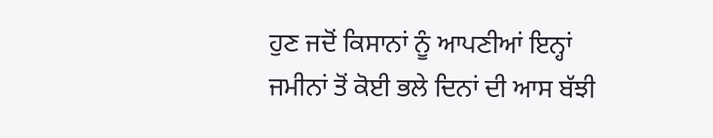ਹੁਣ ਜਦੋਂ ਕਿਸਾਨਾਂ ਨੂੰ ਆਪਣੀਆਂ ਇਨ੍ਹਾਂ ਜਮੀਨਾਂ ਤੋਂ ਕੋਈ ਭਲੇ ਦਿਨਾਂ ਦੀ ਆਸ ਬੱਝੀ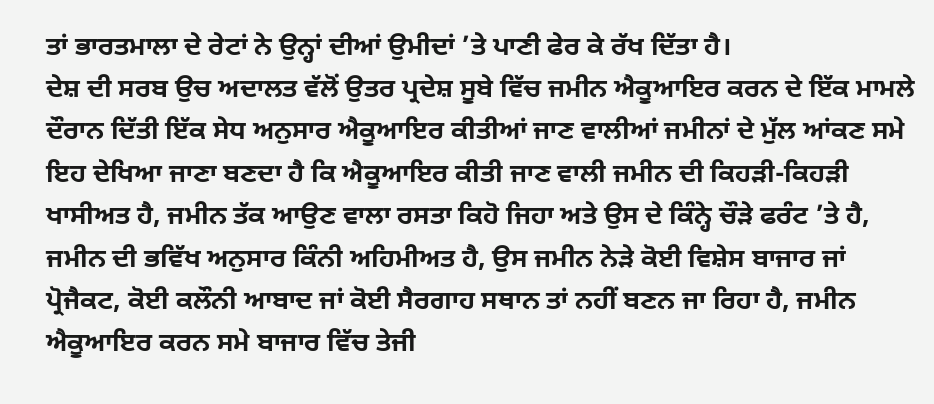ਤਾਂ ਭਾਰਤਮਾਲਾ ਦੇ ਰੇਟਾਂ ਨੇ ਉਨ੍ਹਾਂ ਦੀਆਂ ਉਮੀਦਾਂ ’ਤੇ ਪਾਣੀ ਫੇਰ ਕੇ ਰੱਖ ਦਿੱਤਾ ਹੈ।
ਦੇਸ਼ ਦੀ ਸਰਬ ਉਚ ਅਦਾਲਤ ਵੱਲੋਂ ਉਤਰ ਪ੍ਰਦੇਸ਼ ਸੂਬੇ ਵਿੱਚ ਜਮੀਨ ਐਕੂਆਇਰ ਕਰਨ ਦੇ ਇੱਕ ਮਾਮਲੇ ਦੌਰਾਨ ਦਿੱਤੀ ਇੱਕ ਸੇਧ ਅਨੁਸਾਰ ਐਕੂਆਇਰ ਕੀਤੀਆਂ ਜਾਣ ਵਾਲੀਆਂ ਜਮੀਨਾਂ ਦੇ ਮੁੱਲ ਆਂਕਣ ਸਮੇ ਇਹ ਦੇਖਿਆ ਜਾਣਾ ਬਣਦਾ ਹੈ ਕਿ ਐਕੂਆਇਰ ਕੀਤੀ ਜਾਣ ਵਾਲੀ ਜਮੀਨ ਦੀ ਕਿਹੜੀ-ਕਿਹੜੀ ਖਾਸੀਅਤ ਹੈ, ਜਮੀਨ ਤੱਕ ਆਉਣ ਵਾਲਾ ਰਸਤਾ ਕਿਹੋ ਜਿਹਾ ਅਤੇ ਉਸ ਦੇ ਕਿੰਨ੍ਹੇ ਚੌੜੇ ਫਰੰਟ ’ਤੇ ਹੈ, ਜਮੀਨ ਦੀ ਭਵਿੱਖ ਅਨੁਸਾਰ ਕਿੰਨੀ ਅਹਿਮੀਅਤ ਹੈ, ਉਸ ਜਮੀਨ ਨੇੜੇ ਕੋਈ ਵਿਸ਼ੇਸ ਬਾਜਾਰ ਜਾਂ ਪ੍ਰੋਜੈਕਟ, ਕੋਈ ਕਲੌਨੀ ਆਬਾਦ ਜਾਂ ਕੋਈ ਸੈਰਗਾਹ ਸਥਾਨ ਤਾਂ ਨਹੀਂ ਬਣਨ ਜਾ ਰਿਹਾ ਹੈ, ਜਮੀਨ ਐਕੂਆਇਰ ਕਰਨ ਸਮੇ ਬਾਜਾਰ ਵਿੱਚ ਤੇਜੀ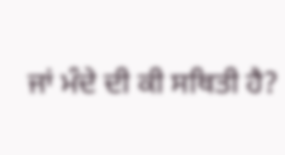ਜਾਂ ਮੰਦੇ ਦੀ ਕੀ ਸਥਿਤੀ ਹੈ?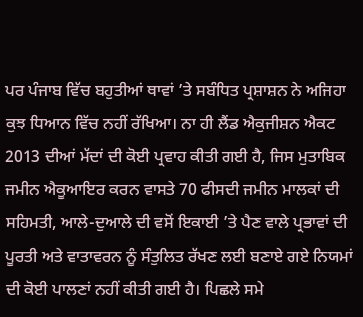ਪਰ ਪੰਜਾਬ ਵਿੱਚ ਬਹੁਤੀਆਂ ਥਾਵਾਂ ’ਤੇ ਸਬੰਧਿਤ ਪ੍ਰਸ਼ਾਸ਼ਨ ਨੇ ਅਜਿਹਾ ਕੁਝ ਧਿਆਨ ਵਿੱਚ ਨਹੀਂ ਰੱਖਿਆ। ਨਾ ਹੀ ਲੈਂਡ ਐਕੁਜੀਸ਼ਨ ਐਕਟ 2013 ਦੀਆਂ ਮੱਦਾਂ ਦੀ ਕੋਈ ਪ੍ਰਵਾਹ ਕੀਤੀ ਗਈ ਹੈ, ਜਿਸ ਮੁਤਾਬਿਕ ਜਮੀਨ ਐਕੂਆਇਰ ਕਰਨ ਵਾਸਤੇ 70 ਫੀਸਦੀ ਜਮੀਨ ਮਾਲਕਾਂ ਦੀ ਸਹਿਮਤੀ, ਆਲੇ-ਦੁਆਲੇ ਦੀ ਵਸੋਂ ਇਕਾਈ ’ਤੇ ਪੈਣ ਵਾਲੇ ਪ੍ਰਭਾਵਾਂ ਦੀ ਪੂਰਤੀ ਅਤੇ ਵਾਤਾਵਰਨ ਨੂੰ ਸੰਤੁਲਿਤ ਰੱਖਣ ਲਈ ਬਣਾਏ ਗਏ ਨਿਯਮਾਂ ਦੀ ਕੋਈ ਪਾਲਣਾਂ ਨਹੀਂ ਕੀਤੀ ਗਈ ਹੈ। ਪਿਛਲੇ ਸਮੇ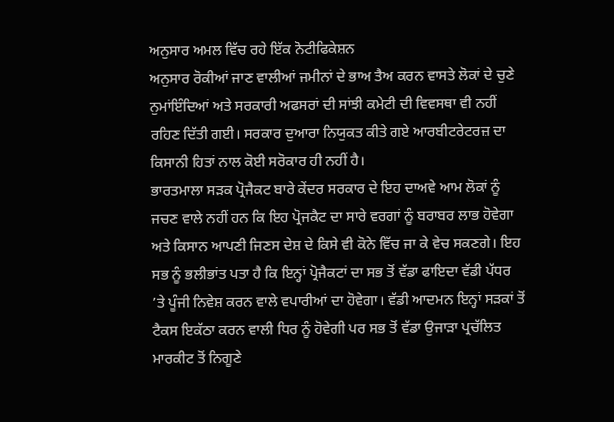ਅਨੁਸਾਰ ਅਮਲ ਵਿੱਚ ਰਹੇ ਇੱਕ ਨੋਟੀਫਿਕੇਸ਼ਨ
ਅਨੁਸਾਰ ਰੋਕੀਆਂ ਜਾਣ ਵਾਲੀਆਂ ਜਮੀਨਾਂ ਦੇ ਭਾਅ ਤੈਅ ਕਰਨ ਵਾਸਤੇ ਲੋਕਾਂ ਦੇ ਚੁਣੇ ਨੁਮਾਂਇੰਦਿਆਂ ਅਤੇ ਸਰਕਾਰੀ ਅਫਸਰਾਂ ਦੀ ਸਾਂਝੀ ਕਮੇਟੀ ਦੀ ਵਿਵਸਥਾ ਵੀ ਨਹੀਂ ਰਹਿਣ ਦਿੱਤੀ ਗਈ। ਸਰਕਾਰ ਦੁਆਰਾ ਨਿਯੁਕਤ ਕੀਤੇ ਗਏ ਆਰਬੀਟਰੇਟਰਜ਼ ਦਾ ਕਿਸਾਨੀ ਹਿਤਾਂ ਨਾਲ ਕੋਈ ਸਰੋਕਾਰ ਹੀ ਨਹੀਂ ਹੈ।
ਭਾਰਤਮਾਲਾ ਸੜਕ ਪ੍ਰੋਜੈਕਟ ਬਾਰੇ ਕੇਂਦਰ ਸਰਕਾਰ ਦੇ ਇਹ ਦਾਅਵੇ ਆਮ ਲੋਕਾਂ ਨੂੰ ਜਚਣ ਵਾਲੇ ਨਹੀਂ ਹਨ ਕਿ ਇਹ ਪ੍ਰੋਜਕੈਟ ਦਾ ਸਾਰੇ ਵਰਗਾਂ ਨੂੰ ਬਰਾਬਰ ਲਾਭ ਹੋਵੇਗਾ ਅਤੇ ਕਿਸਾਨ ਆਪਣੀ ਜਿਣਸ ਦੇਸ਼ ਦੇ ਕਿਸੇ ਵੀ ਕੋਨੇ ਵਿੱਚ ਜਾ ਕੇ ਵੇਚ ਸਕਣਗੇ। ਇਹ ਸਭ ਨੂੰ ਭਲੀਭਾਂਤ ਪਤਾ ਹੈ ਕਿ ਇਨ੍ਹਾਂ ਪ੍ਰੋਜੈਕਟਾਂ ਦਾ ਸਭ ਤੋਂ ਵੱਡਾ ਫਾਇਦਾ ਵੱਡੀ ਪੱਧਰ ’ਤੇ ਪੂੰਜੀ ਨਿਵੇਸ਼ ਕਰਨ ਵਾਲੇ ਵਪਾਰੀਆਂ ਦਾ ਹੋਵੇਗਾ। ਵੱਡੀ ਆਦਮਨ ਇਨ੍ਹਾਂ ਸੜਕਾਂ ਤੋਂ ਟੈਕਸ ਇਕੱਠਾ ਕਰਨ ਵਾਲੀ ਧਿਰ ਨੂੰ ਹੋਵੇਗੀ ਪਰ ਸਭ ਤੋਂ ਵੱਡਾ ਉਜਾੜਾ ਪ੍ਰਚੱਲਿਤ ਮਾਰਕੀਟ ਤੋਂ ਨਿਗੂਣੇ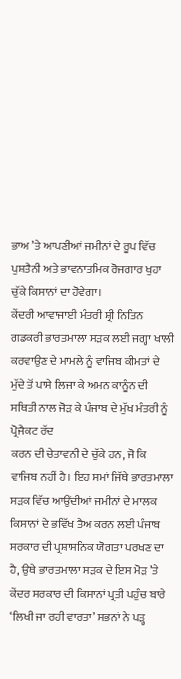ਭਾਅ ’ਤੇ ਆਪਣੀਆਂ ਜਮੀਨਾਂ ਦੇ ਰੂਪ ਵਿੱਚ ਪੁਸ਼ਤੈਨੀ ਅਤੇ ਭਾਵਨਾਤਮਿਕ ਰੋਜਗਾਰ ਖੁਹਾ ਚੁੱਕੇ ਕਿਸਾਨਾਂ ਦਾ ਹੋਵੇਗਾ।
ਕੇਂਦਰੀ ਆਵਾਜਾਈ ਮੰਤਰੀ ਸ਼੍ਰੀ ਨਿਤਿਨ ਗਡਕਰੀ ਭਾਰਤਮਾਲਾ ਸੜਕ ਲਈ ਜਗ੍ਹਾ ਖਾਲੀ ਕਰਵਾਉਣ ਦੇ ਮਾਮਲੇ ਨੂੰ ਵਾਜਿਬ ਕੀਮਤਾਂ ਦੇ ਮੁੱਦੇ ਤੋਂ ਪਾਸੇ ਲਿਜਾ ਕੇ ਅਮਨ ਕਾਨੂੰਨ ਦੀ ਸਥਿਤੀ ਨਾਲ ਜੋੜ ਕੇ ਪੰਜਾਬ ਦੇ ਮੁੱਖ ਮੰਤਰੀ ਨੂੰ ਪ੍ਰੋਜੈਕਟ ਰੱਦ
ਕਰਨ ਦੀ ਚੇਤਾਵਨੀ ਦੇ ਚੁੱਕੇ ਹਨ, ਜੋ ਕਿ ਵਾਜਿਬ ਨਹੀਂ ਹੈ। ਇਹ ਸਮਾਂ ਜਿੱਥੇ ਭਾਰਤਮਾਲਾ ਸੜਕ ਵਿੱਚ ਆਉਂਦੀਆਂ ਜਮੀਨਾਂ ਦੇ ਮਾਲਕ ਕਿਸਾਨਾਂ ਦੇ ਭਵਿੱਖ ਤੈਅ ਕਰਨ ਲਈ ਪੰਜਾਬ ਸਰਕਾਰ ਦੀ ਪ੍ਰਸ਼ਾਸਨਿਕ ਯੋਗਤਾ ਪਰਖਣ ਦਾ ਹੈ, ਉਥੇ ਭਾਰਤਮਾਲਾ ਸੜਕ ਦੇ ਇਸ ਮੋੜ ’ਤੇ ਕੇਂਦਰ ਸਰਕਾਰ ਦੀ ਕਿਸਾਨਾਂ ਪ੍ਰਤੀ ਪਹੁੰਚ ਬਾਰੇ ‘ਲਿਖੀ ਜਾ ਰਹੀ ਵਾਰਤਾ’ ਸਭਨਾਂ ਨੇ ਪੜ੍ਹ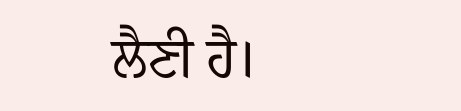ਲੈਣੀ ਹੈ।